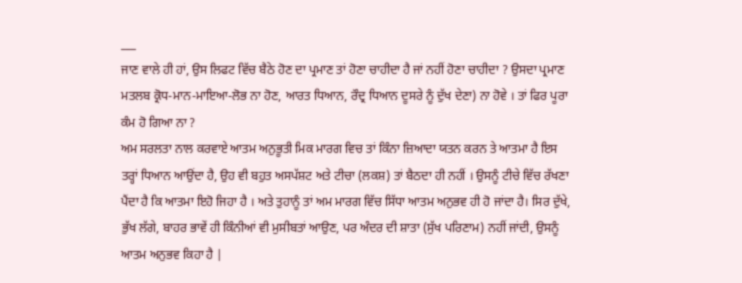___
ਜਾਣ ਵਾਲੇ ਹੀ ਹਾਂ, ਉਸ ਲਿਫਟ ਵਿੱਚ ਬੈਠੇ ਹੋਣ ਦਾ ਪ੍ਰਮਾਣ ਤਾਂ ਹੋਣਾ ਚਾਹੀਦਾ ਹੈ ਜਾਂ ਨਹੀਂ ਹੋਣਾ ਚਾਹੀਦਾ ? ਉਸਦਾ ਪ੍ਰਮਾਣ ਮਤਲਬ ਕ੍ਰੋਧ-ਮਾਨ-ਮਾਇਆ-ਲੋਭ ਨਾ ਹੋਣ, ਆਰਤ ਧਿਆਨ, ਰੌਦ੍ਰ ਧਿਆਨ ਦੂਸਰੇ ਨੂੰ ਦੁੱਖ ਦੇਣਾ) ਨਾ ਹੋਵੇ । ਤਾਂ ਫਿਰ ਪੂਰਾ ਕੰਮ ਹੋ ਗਿਆ ਨਾ ?
ਅਮ ਸਰਲਤਾ ਨਾਲ ਕਰਵਾਏ ਆਤਮ ਅਨੁਭੂਤੀ ਮਿਕ ਮਾਰਗ ਵਿਚ ਤਾਂ ਕਿੰਨਾ ਜ਼ਿਆਦਾ ਯਤਨ ਕਰਨ ਤੇ ਆਤਮਾ ਹੈ ਇਸ ਤਰ੍ਹਾਂ ਧਿਆਨ ਆਉਂਦਾ ਹੈ, ਉਹ ਵੀ ਬਹੁਤ ਅਸਪੱਸ਼ਟ ਅਤੇ ਟੀਚਾ (ਲਕਸ਼) ਤਾਂ ਬੈਠਦਾ ਹੀ ਨਹੀਂ । ਉਸਨੂੰ ਟੀਚੇ ਵਿੱਚ ਰੱਖਣਾ ਪੈਂਦਾ ਹੈ ਕਿ ਆਤਮਾ ਇਹੋ ਜਿਹਾ ਹੈ । ਅਤੇ ਤੁਹਾਨੂੰ ਤਾਂ ਅਮ ਮਾਰਗ ਵਿੱਚ ਸਿੱਧਾ ਆਤਮ ਅਨੁਭਵ ਹੀ ਹੋ ਜਾਂਦਾ ਹੈ। ਸਿਰ ਦੁੱਖੇ, ਭੁੱਖ ਲੱਗੇ, ਬਾਹਰ ਭਾਵੇਂ ਹੀ ਕਿੰਨੀਆਂ ਵੀ ਮੁਸੀਬਤਾਂ ਆਉਣ, ਪਰ ਅੰਦਰ ਦੀ ਸ਼ਾਤਾ (ਸੁੱਖ ਪਰਿਣਾਮ) ਨਹੀਂ ਜਾਂਦੀ, ਉਸਨੂੰ ਆਤਮ ਅਨੁਭਵ ਕਿਹਾ ਹੈ |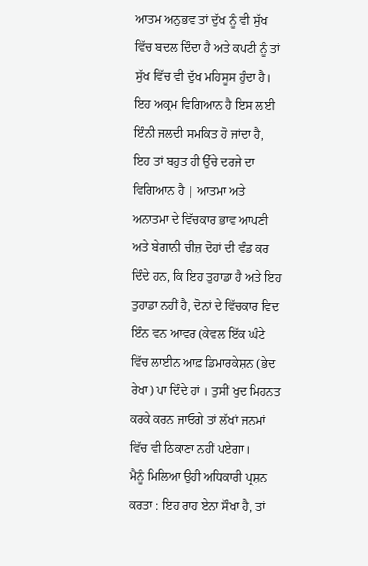ਆਤਮ ਅਨੁਭਵ ਤਾਂ ਦੁੱਖ ਨੂੰ ਵੀ ਸੁੱਖ ਵਿੱਚ ਬਦਲ ਦਿੰਦਾ ਹੈ ਅਤੇ ਕਪਟੀ ਨੂੰ ਤਾਂ ਸੁੱਖ ਵਿੱਚ ਵੀ ਦੁੱਖ ਮਹਿਸੂਸ ਹੁੰਦਾ ਹੈ।
ਇਹ ਅਕ੍ਰਮ ਵਿਗਿਆਨ ਹੈ ਇਸ ਲਈ ਇੰਨੀ ਜਲਦੀ ਸਮਕਿਤ ਹੋ ਜਾਂਦਾ ਹੈ, ਇਹ ਤਾਂ ਬਹੁਤ ਹੀ ਉੱਚੇ ਦਰਜੇ ਦਾ ਵਿਗਿਆਨ ਹੈ | ਆਤਮਾ ਅਤੇ ਅਨਾਤਮਾ ਦੇ ਵਿੱਚਕਾਰ ਭਾਵ ਆਪਣੀ ਅਤੇ ਬੇਗਾਨੀ ਚੀਜ਼ ਦੋਹਾਂ ਦੀ ਵੰਡ ਕਰ ਦਿੰਦੇ ਹਨ, ਕਿ ਇਹ ਤੁਹਾਡਾ ਹੈ ਅਤੇ ਇਹ ਤੁਹਾਡਾ ਨਹੀਂ ਹੈ, ਦੋਨਾਂ ਦੇ ਵਿੱਚਕਾਰ ਵਿਦ ਇੰਨ ਵਨ ਆਵਰ (ਕੇਵਲ ਇੱਕ ਘੰਟੇ ਵਿੱਚ ਲਾਈਨ ਆਫ਼ ਡਿਮਾਰਕੇਸ਼ਨ (ਭੇਦ ਰੇਖਾ) ਪਾ ਦਿੰਦੇ ਹਾਂ । ਤੁਸੀਂ ਖੁਦ ਮਿਹਨਤ ਕਰਕੇ ਕਰਨ ਜਾਓਗੇ ਤਾਂ ਲੱਖਾਂ ਜਨਮਾਂ ਵਿੱਚ ਵੀ ਠਿਕਾਣਾ ਨਹੀਂ ਪਏਗਾ।
ਮੈਨੂੰ ਮਿਲਿਆ ਉਹੀ ਅਧਿਕਾਰੀ ਪ੍ਰਸ਼ਨ ਕਰਤਾ : ਇਹ ਰਾਹ ਏਨਾ ਸੌਖਾ ਹੈ, ਤਾਂ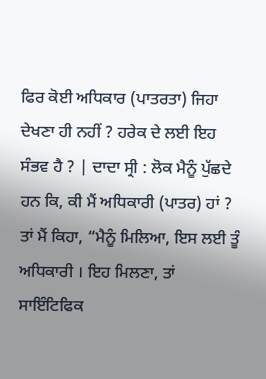ਫਿਰ ਕੋਈ ਅਧਿਕਾਰ (ਪਾਤਰਤਾ) ਜਿਹਾ ਦੇਖਣਾ ਹੀ ਨਹੀਂ ? ਹਰੇਕ ਦੇ ਲਈ ਇਹ ਸੰਭਵ ਹੈ ? | ਦਾਦਾ ਸ੍ਰੀ : ਲੋਕ ਮੈਨੂੰ ਪੁੱਛਦੇ ਹਨ ਕਿ, ਕੀ ਮੈਂ ਅਧਿਕਾਰੀ (ਪਾਤਰ) ਹਾਂ ? ਤਾਂ ਮੈਂ ਕਿਹਾ, “ਮੈਨੂੰ ਮਿਲਿਆ, ਇਸ ਲਈ ਤੂੰ ਅਧਿਕਾਰੀ । ਇਹ ਮਿਲਣਾ, ਤਾਂ ਸਾਇੰਟਿਫਿਕ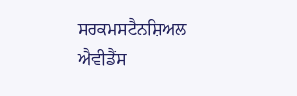ਸਰਕਮਸਟੈਨਸ਼ਿਅਲ ਐਵੀਡੈਂਸ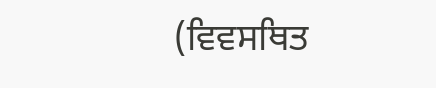(ਵਿਵਸਥਿਤ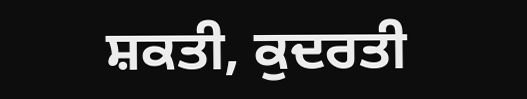ਸ਼ਕਤੀ, ਕੁਦਰਤੀ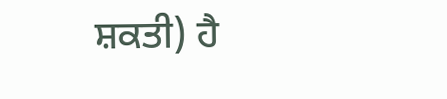ਸ਼ਕਤੀ) ਹੈ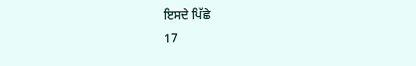ਇਸਦੇ ਪਿੱਛੇ
17